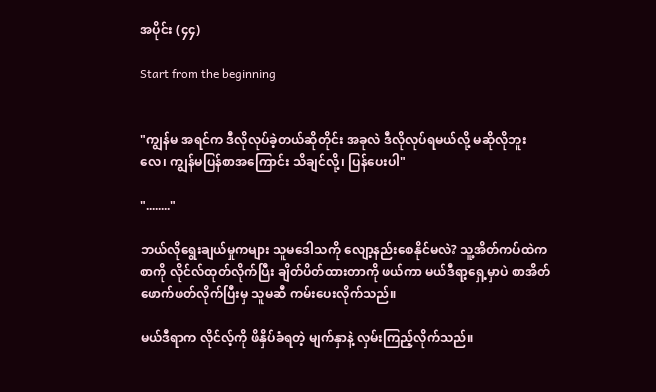အပိုင်း (၄၄)

Start from the beginning


"ကျွန်မ အရင်က ဒီလိုလုပ်ခဲ့တယ်ဆိုတိုင်း အခုလဲ ဒီလိုလုပ်ရမယ်လို့ မဆိုလိုဘူးလေ၊ ကျွန်မပြန်စာအကြောင်း သိချင်လို့၊ ပြန်ပေးပါ"

"........"

ဘယ်လိုရွေးချယ်မှုကများ သူမဒေါသကို လျော့နည်းစေနိုင်မလဲ? သူ့အိတ်ကပ်ထဲက စာကို လိုင်လ်ထုတ်လိုက်ပြီး ချိတ်ပိတ်ထားတာကို ဖယ်ကာ မယ်ဒီရာ့ရှေ့မှာပဲ စာအိတ်ဖောက်ဖတ်လိုက်ပြီးမှ သူမဆီ ကမ်းပေးလိုက်သည်။

မယ်ဒီရာက လိုင်လ့်ကို ဖိနှိပ်ခံရတဲ့ မျက်နှာနဲ့ လှမ်းကြည့်လိုက်သည်။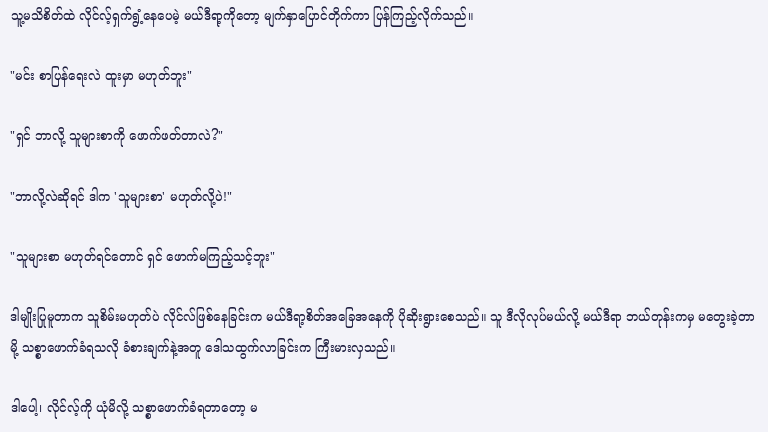သူ့မသိစိတ်ထဲ လိုင်လ့်ရှက်ရွံ့နေပေမဲ့ မယ်ဒီရာ့ကိုတော့ မျက်နှာပြောင်တိုက်ကာ ပြန်ကြည့်လိုက်သည်။

"မင်း စာပြန်ရေးလဲ ထူးမှာ မဟုတ်ဘူး"

"ရှင် ဘာလို့ သူများစာကို ဖောက်ဖတ်တာလဲ?"

"ဘာလို့လဲဆိုရင် ဒါက 'သူများစာ' မဟုတ်လို့ပဲ!"

"သူများစာ မဟုတ်ရင်တောင် ရှင် ဖောက်မကြည့်သင့်ဘူး"

ဒါမျိုးပြုမူတာက သူစိမ်းမဟုတ်ပဲ လိုင်လ်ဖြစ်နေခြင်းက မယ်ဒီရာ့စိတ်အခြေအနေကို ပိုဆိုးရွားစေသည်။ သူ ဒီလိုလုပ်မယ်လို့ မယ်ဒီရာ ဘယ်တုန်းကမှ မတွေးခဲ့တာမို့ သစ္စာဖောက်ခံရသလို ခံစားချက်နဲ့အတူ ဒေါသထွက်လာခြင်းက ကြီးမားလှသည်။

ဒါပေါ့၊ လိုင်လ့်ကို ယုံမိလို့ သစ္စာဖောက်ခံရတာတော့ မ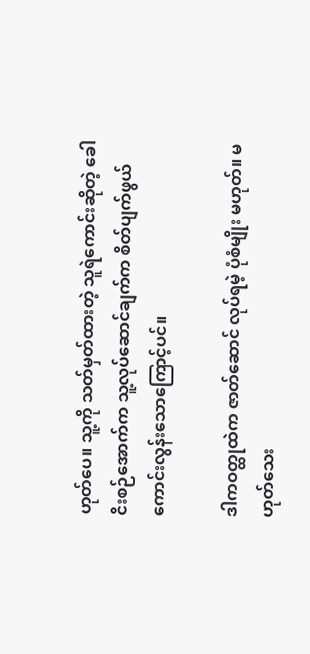ဟုတ်ပေ။ သူ့ကို သတ်မှတ်ထားတဲ့ သူရဲကောင်းဆိုတဲ့ ခေါငိးစဉ်အောက်က သူ့လုပ်ဆောင်ချက်က စိတ်ပျက်ဖွယ်ကောင်းလွန်းသောကြောင့်ပင်။

ဒါကဝတ္ထုထဲက ဇာတ်ဆောင် လုပ်ရမဲ့ ပုံစံမျိုး မဟုတ်။ မဟုတ်သေး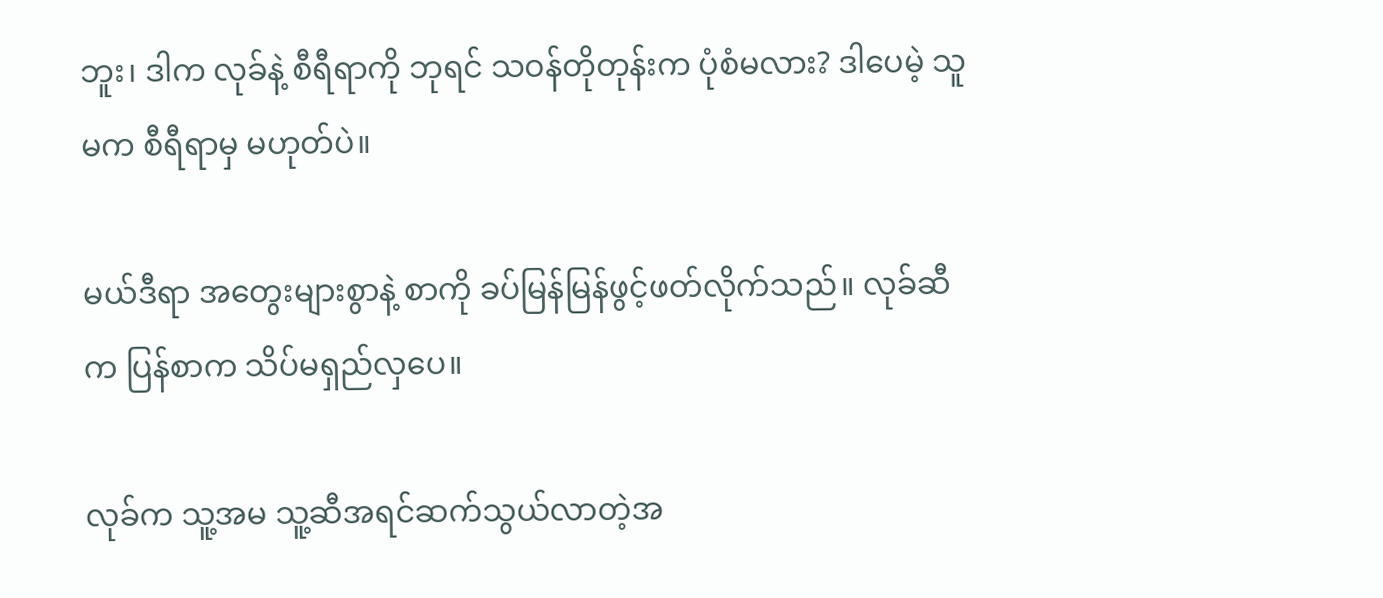ဘူး၊ ဒါက လုခ်နဲ့ စီရီရာကို ဘုရင် သဝန်တိုတုန်းက ပုံစံမလား? ဒါပေမဲ့ သူမက စီရီရာမှ မဟုတ်ပဲ။

မယ်ဒီရာ အတွေးများစွာနဲ့ စာကို ခပ်မြန်မြန်ဖွင့်ဖတ်လိုက်သည်။ လုခ်ဆီက ပြန်စာက သိပ်မရှည်လှပေ။

လုခ်က သူ့အမ သူ့ဆီအရင်ဆက်သွယ်လာတဲ့အ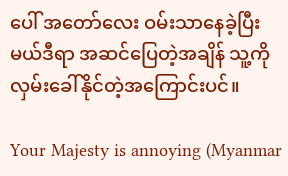ပေါ် အတော်လေး ဝမ်းသာနေခဲ့ပြီး မယ်ဒီရာ အဆင်ပြေတဲ့အချိန် သူ့ကို လှမ်းခေါ်နိုင်တဲ့အကြောင်းပင်။

Your Majesty is annoying (Myanmar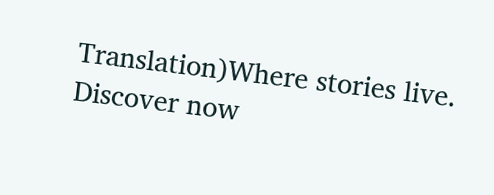Translation)Where stories live. Discover now